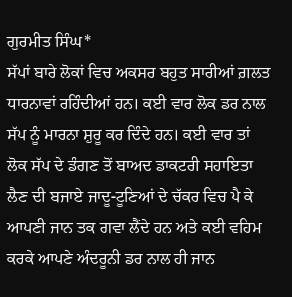ਗੁਰਮੀਤ ਸਿੰਘ*
ਸੱਪਾਂ ਬਾਰੇ ਲੋਕਾਂ ਵਿਚ ਅਕਸਰ ਬਹੁਤ ਸਾਰੀਆਂ ਗ਼ਲਤ ਧਾਰਨਾਵਾਂ ਰਹਿੰਦੀਆਂ ਹਨ। ਕਈ ਵਾਰ ਲੋਕ ਡਰ ਨਾਲ ਸੱਪ ਨੂੰ ਮਾਰਨਾ ਸ਼ੁਰੂ ਕਰ ਦਿੰਦੇ ਹਨ। ਕਈ ਵਾਰ ਤਾਂ ਲੋਕ ਸੱਪ ਦੇ ਡੰਗਣ ਤੋਂ ਬਾਅਦ ਡਾਕਟਰੀ ਸਹਾਇਤਾ ਲੈਣ ਦੀ ਬਜਾਏ ਜਾਦੂ-ਟੂਣਿਆਂ ਦੇ ਚੱਕਰ ਵਿਚ ਪੈ ਕੇ ਆਪਣੀ ਜਾਨ ਤਕ ਗਵਾ ਲੈਂਦੇ ਹਨ ਅਤੇ ਕਈ ਵਹਿਮ ਕਰਕੇ ਆਪਣੇ ਅੰਦਰੂਨੀ ਡਰ ਨਾਲ ਹੀ ਜਾਨ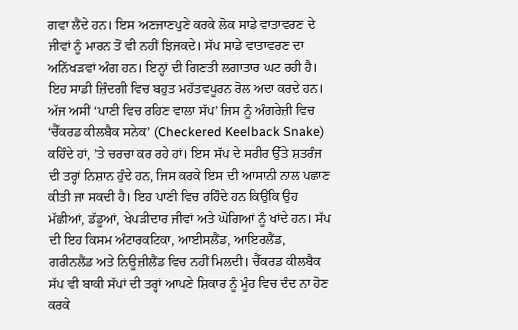ਗਵਾ ਲੈਂਦੇ ਹਨ। ਇਸ ਅਣਜਾਣਪੁਣੇ ਕਰਕੇ ਲੋਕ ਸਾਡੇ ਵਾਤਾਵਰਣ ਦੇ ਜੀਵਾਂ ਨੂੰ ਮਾਰਨ ਤੋਂ ਵੀ ਨਹੀਂ ਝਿਜਕਦੇ। ਸੱਪ ਸਾਡੇ ਵਾਤਾਵਰਣ ਦਾ ਅਨਿੱਖੜਵਾਂ ਅੰਗ ਹਨ। ਇਨ੍ਹਾਂ ਦੀ ਗਿਣਤੀ ਲਗਾਤਾਰ ਘਟ ਰਹੀ ਹੈ। ਇਹ ਸਾਡੀ ਜ਼ਿੰਦਗੀ ਵਿਚ ਬਹੁਤ ਮਹੱਤਵਪੂਰਨ ਰੋਲ ਅਦਾ ਕਰਦੇ ਹਨ।
ਅੱਜ ਅਸੀਂ ‘ਪਾਣੀ ਵਿਚ ਰਹਿਣ ਵਾਲਾ ਸੱਪ’ ਜਿਸ ਨੂੰ ਅੰਗਰੇਜ਼ੀ ਵਿਚ ‘ਚੈੱਕਰਡ ਕੀਲਬੈਕ ਸਨੇਕ’ (Checkered Keelback Snake) ਕਹਿੰਦੇ ਹਾਂ, ’ਤੇ ਚਰਚਾ ਕਰ ਰਹੇ ਹਾਂ। ਇਸ ਸੱਪ ਦੇ ਸਰੀਰ ਉੱਤੇ ਸ਼ਤਰੰਜ ਦੀ ਤਰ੍ਹਾਂ ਨਿਸ਼ਾਨ ਹੁੰਦੇ ਹਨ, ਜਿਸ ਕਰਕੇ ਇਸ ਦੀ ਆਸਾਨੀ ਨਾਲ ਪਛਾਣ ਕੀਤੀ ਜਾ ਸਕਦੀ ਹੈ। ਇਹ ਪਾਣੀ ਵਿਚ ਰਹਿੰਦੇ ਹਨ ਕਿਉਂਕਿ ਉਹ ਮੱਛੀਆਂ, ਡੱਡੂਆਂ, ਖੇਪੜੀਦਾਰ ਜੀਵਾਂ ਅਤੇ ਘੋਗਿਆਂ ਨੂੰ ਖਾਂਦੇ ਹਨ। ਸੱਪ ਦੀ ਇਹ ਕਿਸਮ ਅੰਟਾਰਕਟਿਕਾ, ਆਈਸਲੈਂਡ, ਆਇਰਲੈਂਡ, ਗਰੀਨਲੈਂਡ ਅਤੇ ਨਿਊਜ਼ੀਲੈਂਡ ਵਿਚ ਨਹੀਂ ਮਿਲਦੀ। ਚੈੱਕਰਡ ਕੀਲਬੈਕ ਸੱਪ ਵੀ ਬਾਕੀ ਸੱਪਾਂ ਦੀ ਤਰ੍ਹਾਂ ਆਪਣੇ ਸ਼ਿਕਾਰ ਨੂੰ ਮੂੰਹ ਵਿਚ ਦੰਦ ਨਾ ਹੋਣ ਕਰਕੇ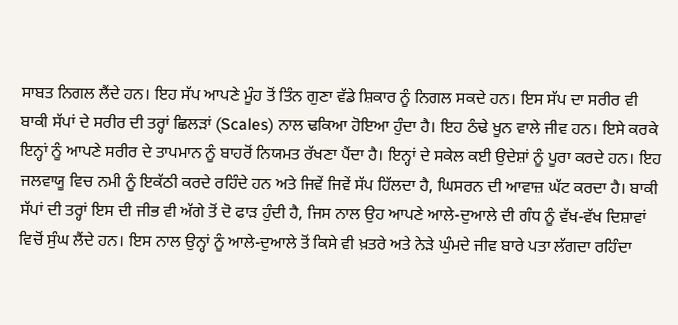ਸਾਬਤ ਨਿਗਲ ਲੈਂਦੇ ਹਨ। ਇਹ ਸੱਪ ਆਪਣੇ ਮੂੰਹ ਤੋਂ ਤਿੰਨ ਗੁਣਾ ਵੱਡੇ ਸ਼ਿਕਾਰ ਨੂੰ ਨਿਗਲ ਸਕਦੇ ਹਨ। ਇਸ ਸੱਪ ਦਾ ਸਰੀਰ ਵੀ ਬਾਕੀ ਸੱਪਾਂ ਦੇ ਸਰੀਰ ਦੀ ਤਰ੍ਹਾਂ ਛਿਲੜਾਂ (Scales) ਨਾਲ ਢਕਿਆ ਹੋਇਆ ਹੁੰਦਾ ਹੈ। ਇਹ ਠੰਢੇ ਖੂਨ ਵਾਲੇ ਜੀਵ ਹਨ। ਇਸੇ ਕਰਕੇ ਇਨ੍ਹਾਂ ਨੂੰ ਆਪਣੇ ਸਰੀਰ ਦੇ ਤਾਪਮਾਨ ਨੂੰ ਬਾਹਰੋਂ ਨਿਯਮਤ ਰੱਖਣਾ ਪੈਂਦਾ ਹੈ। ਇਨ੍ਹਾਂ ਦੇ ਸਕੇਲ ਕਈ ਉਦੇਸ਼ਾਂ ਨੂੰ ਪੂਰਾ ਕਰਦੇ ਹਨ। ਇਹ ਜਲਵਾਯੂ ਵਿਚ ਨਮੀ ਨੂੰ ਇਕੱਠੀ ਕਰਦੇ ਰਹਿੰਦੇ ਹਨ ਅਤੇ ਜਿਵੇਂ ਜਿਵੇਂ ਸੱਪ ਹਿੱਲਦਾ ਹੈ, ਘਿਸਰਨ ਦੀ ਆਵਾਜ਼ ਘੱਟ ਕਰਦਾ ਹੈ। ਬਾਕੀ ਸੱਪਾਂ ਦੀ ਤਰ੍ਹਾਂ ਇਸ ਦੀ ਜੀਭ ਵੀ ਅੱਗੇ ਤੋਂ ਦੋ ਫਾੜ ਹੁੰਦੀ ਹੈ, ਜਿਸ ਨਾਲ ਉਹ ਆਪਣੇ ਆਲੇ-ਦੁਆਲੇ ਦੀ ਗੰਧ ਨੂੰ ਵੱਖ-ਵੱਖ ਦਿਸ਼ਾਵਾਂ ਵਿਚੋਂ ਸੁੰਘ ਲੈਂਦੇ ਹਨ। ਇਸ ਨਾਲ ਉਨ੍ਹਾਂ ਨੂੰ ਆਲੇ-ਦੁਆਲੇ ਤੋਂ ਕਿਸੇ ਵੀ ਖ਼ਤਰੇ ਅਤੇ ਨੇੜੇ ਘੁੰਮਦੇ ਜੀਵ ਬਾਰੇ ਪਤਾ ਲੱਗਦਾ ਰਹਿੰਦਾ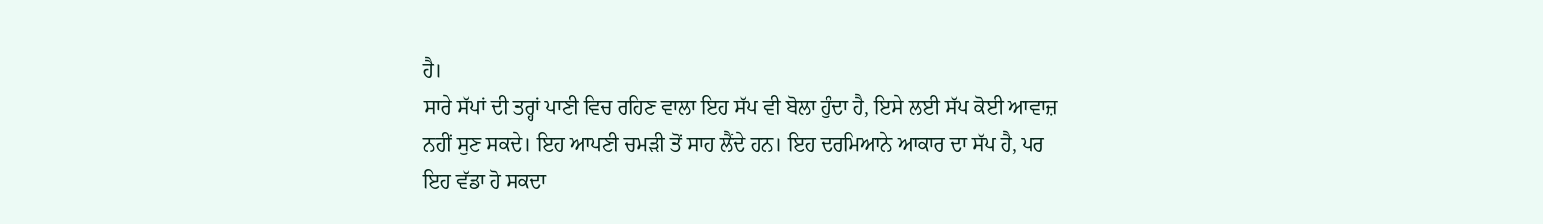ਹੈ।
ਸਾਰੇ ਸੱਪਾਂ ਦੀ ਤਰ੍ਹਾਂ ਪਾਣੀ ਵਿਚ ਰਹਿਣ ਵਾਲਾ ਇਹ ਸੱਪ ਵੀ ਬੋਲਾ ਹੁੰਦਾ ਹੈ, ਇਸੇ ਲਈ ਸੱਪ ਕੋਈ ਆਵਾਜ਼ ਨਹੀਂ ਸੁਣ ਸਕਦੇ। ਇਹ ਆਪਣੀ ਚਮੜੀ ਤੋਂ ਸਾਹ ਲੈਂਦੇ ਹਨ। ਇਹ ਦਰਮਿਆਨੇ ਆਕਾਰ ਦਾ ਸੱਪ ਹੈ, ਪਰ ਇਹ ਵੱਡਾ ਹੋ ਸਕਦਾ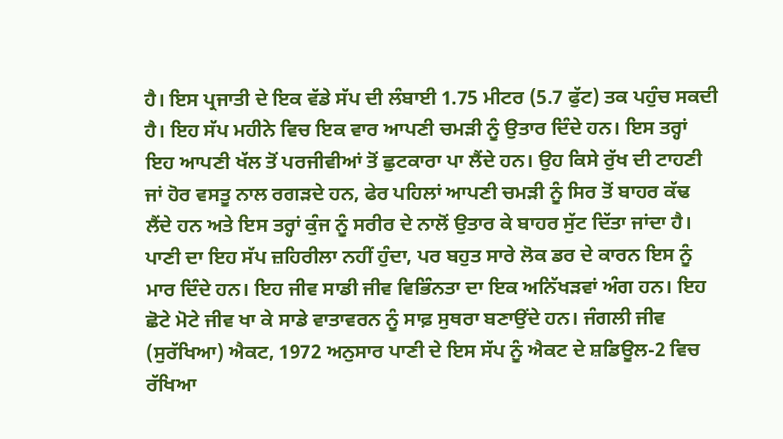ਹੈ। ਇਸ ਪ੍ਰਜਾਤੀ ਦੇ ਇਕ ਵੱਡੇ ਸੱਪ ਦੀ ਲੰਬਾਈ 1.75 ਮੀਟਰ (5.7 ਫੁੱਟ) ਤਕ ਪਹੁੰਚ ਸਕਦੀ ਹੈ। ਇਹ ਸੱਪ ਮਹੀਨੇ ਵਿਚ ਇਕ ਵਾਰ ਆਪਣੀ ਚਮੜੀ ਨੂੰ ਉਤਾਰ ਦਿੰਦੇ ਹਨ। ਇਸ ਤਰ੍ਹਾਂ ਇਹ ਆਪਣੀ ਖੱਲ ਤੋਂ ਪਰਜੀਵੀਆਂ ਤੋਂ ਛੁਟਕਾਰਾ ਪਾ ਲੈਂਦੇ ਹਨ। ਉਹ ਕਿਸੇ ਰੁੱਖ ਦੀ ਟਾਹਣੀ ਜਾਂ ਹੋਰ ਵਸਤੂ ਨਾਲ ਰਗੜਦੇ ਹਨ, ਫੇਰ ਪਹਿਲਾਂ ਆਪਣੀ ਚਮੜੀ ਨੂੰ ਸਿਰ ਤੋਂ ਬਾਹਰ ਕੱਢ ਲੈਂਦੇ ਹਨ ਅਤੇ ਇਸ ਤਰ੍ਹਾਂ ਕੁੰਜ ਨੂੰ ਸਰੀਰ ਦੇ ਨਾਲੋਂ ਉਤਾਰ ਕੇ ਬਾਹਰ ਸੁੱਟ ਦਿੱਤਾ ਜਾਂਦਾ ਹੈ। ਪਾਣੀ ਦਾ ਇਹ ਸੱਪ ਜ਼ਹਿਰੀਲਾ ਨਹੀਂ ਹੁੰਦਾ, ਪਰ ਬਹੁਤ ਸਾਰੇ ਲੋਕ ਡਰ ਦੇ ਕਾਰਨ ਇਸ ਨੂੰ ਮਾਰ ਦਿੰਦੇ ਹਨ। ਇਹ ਜੀਵ ਸਾਡੀ ਜੀਵ ਵਿਭਿੰਨਤਾ ਦਾ ਇਕ ਅਨਿੱਖੜਵਾਂ ਅੰਗ ਹਨ। ਇਹ ਛੋਟੇ ਮੋਟੇ ਜੀਵ ਖਾ ਕੇ ਸਾਡੇ ਵਾਤਾਵਰਨ ਨੂੰ ਸਾਫ਼ ਸੁਥਰਾ ਬਣਾਉਂਦੇ ਹਨ। ਜੰਗਲੀ ਜੀਵ (ਸੁਰੱਖਿਆ) ਐਕਟ, 1972 ਅਨੁਸਾਰ ਪਾਣੀ ਦੇ ਇਸ ਸੱਪ ਨੂੰ ਐਕਟ ਦੇ ਸ਼ਡਿਊਲ-2 ਵਿਚ ਰੱਖਿਆ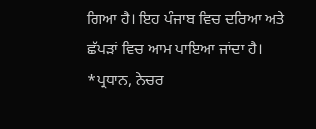ਗਿਆ ਹੈ। ਇਹ ਪੰਜਾਬ ਵਿਚ ਦਰਿਆ ਅਤੇ ਛੱਪੜਾਂ ਵਿਚ ਆਮ ਪਾਇਆ ਜਾਂਦਾ ਹੈ।
*ਪ੍ਰਧਾਨ, ਨੇਚਰ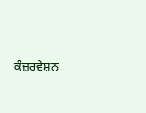ਕੰਜ਼ਰਵੇਸ਼ਨ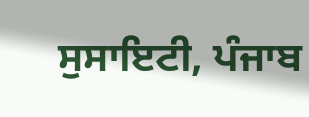ਸੁਸਾਇਟੀ, ਪੰਜਾਬ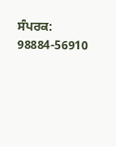ਸੰਪਰਕ: 98884-56910